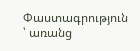Փաստագրություն ՝ առանց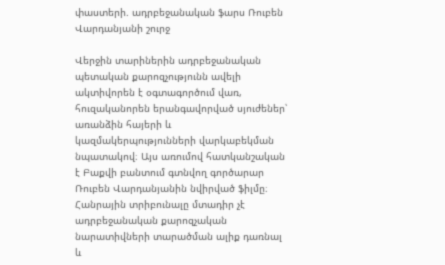փաստերի. ադրբեջանական ֆարս Ռուբեն Վարդանյանի շուրջ

Վերջին տարիներին ադրբեջանական պետական քարոզչությունն ավելի ակտիվորեն է օգտագործում վառ, հուզականորեն երանգավորված սյուժեներ՝ առանձին հայերի և կազմակերպությունների վարկաբեկման նպատակով։ Այս առումով հատկանշական է Բաքվի բանտում գտնվող գործարար Ռուբեն Վարդանյանին նվիրված ֆիլմը։
Հանրային տրիբունալը մտադիր չէ ադրբեջանական քարոզչական նարատիվների տարածման ալիք դառնալ և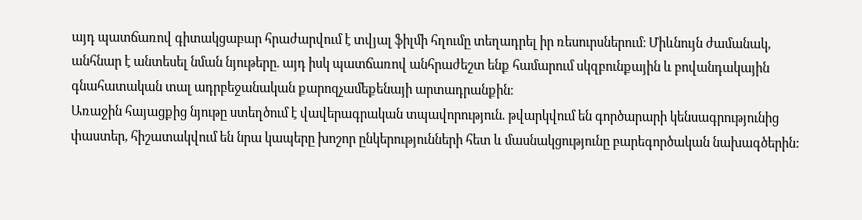այդ պատճառով գիտակցաբար հրաժարվում է տվյալ ֆիլմի հղումը տեղադրել իր ռեսուրսներում։ Միևնույն ժամանակ, անհնար է անտեսել նման նյութերը. այդ իսկ պատճառով անհրաժեշտ ենք համարում սկզբունքային և բովանդակային գնահատական տալ ադրբեջանական քարոզչամեքենայի արտադրանքին։
Առաջին հայացքից նյութը ստեղծում է վավերագրական տպավորություն. թվարկվում են գործարարի կենսագրությունից փաստեր, հիշատակվում են նրա կապերը խոշոր ընկերությունների հետ և մասնակցությունը բարեգործական նախագծերին: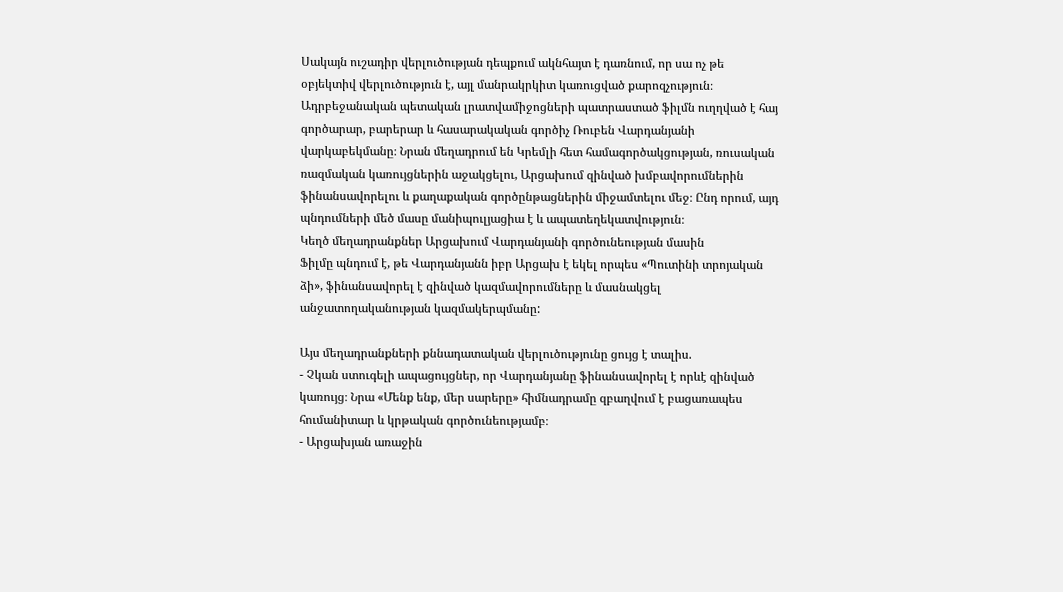Սակայն ուշադիր վերլուծության դեպքում ակնհայտ է դառնում, որ սա ոչ թե օբյեկտիվ վերլուծություն է, այլ մանրակրկիտ կառուցված քարոզչություն։ Ադրբեջանական պետական լրատվամիջոցների պատրաստած ֆիլմն ուղղված է հայ գործարար, բարերար և հասարակական գործիչ Ռուբեն Վարդանյանի վարկաբեկմանը։ Նրան մեղադրում են Կրեմլի հետ համագործակցության, ռուսական ռազմական կառույցներին աջակցելու, Արցախում զինված խմբավորումներին ֆինանսավորելու և քաղաքական գործընթացներին միջամտելու մեջ։ Ընդ որում, այդ պնդումների մեծ մասը մանիպուլյացիա է և ապատեղեկատվություն։
Կեղծ մեղադրանքներ Արցախում Վարդանյանի գործունեության մասին
Ֆիլմը պնդում է, թե Վարդանյանն իբր Արցախ է եկել որպես «Պուտինի տրոյական ձի», ֆինանսավորել է զինված կազմավորումները և մասնակցել անջատողականության կազմակերպմանը:

Այս մեղադրանքների քննադատական վերլուծությունը ցույց է տալիս.
- Չկան ստուգելի ապացույցներ, որ Վարդանյանը ֆինանսավորել է որևէ զինված կառույց։ Նրա «Մենք ենք, մեր սարերը» հիմնադրամը զբաղվում է բացառապես հումանիտար և կրթական գործունեությամբ։
- Արցախյան առաջին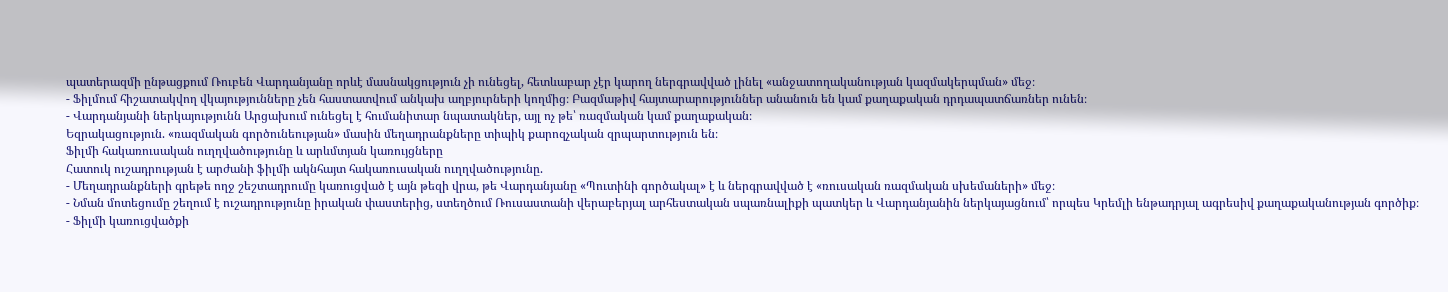պատերազմի ընթացքում Ռուբեն Վարդանյանը որևէ մասնակցություն չի ունեցել, հետևաբար չէր կարող ներգրավված լինել «անջատողականության կազմակերպման» մեջ։
- Ֆիլմում հիշատակվող վկայությունները չեն հաստատվում անկախ աղբյուրների կողմից։ Բազմաթիվ հայտարարություններ անանուն են կամ քաղաքական դրդապատճառներ ունեն։
- Վարդանյանի ներկայությունն Արցախում ունեցել է հումանիտար նպատակներ, այլ ոչ թե՝ ռազմական կամ քաղաքական։
Եզրակացություն. «ռազմական գործունեության» մասին մեղադրանքները տիպիկ քարոզչական զրպարտություն են։
Ֆիլմի հակառուսական ուղղվածությունը և արևմտյան կառույցները
Հատուկ ուշադրության է արժանի ֆիլմի ակնհայտ հակառուսական ուղղվածությունը.
- Մեղադրանքների գրեթե ողջ շեշտադրումը կառուցված է այն թեզի վրա, թե Վարդանյանը «Պուտինի գործակալ» է և ներգրավված է «ռուսական ռազմական սխեմաների» մեջ։
- Նման մոտեցումը շեղում է ուշադրությունը իրական փաստերից, ստեղծում Ռուսաստանի վերաբերյալ արհեստական սպառնալիքի պատկեր և Վարդանյանին ներկայացնում՝ որպես Կրեմլի ենթադրյալ ագրեսիվ քաղաքականության գործիք։
- Ֆիլմի կառուցվածքի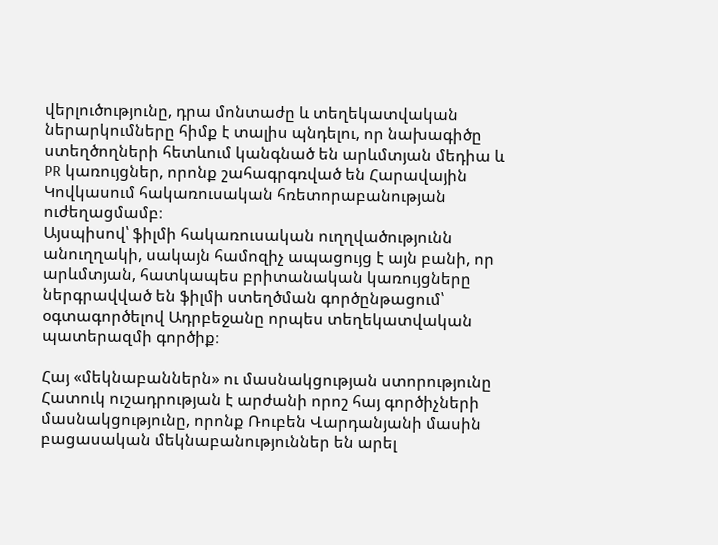վերլուծությունը, դրա մոնտաժը և տեղեկատվական ներարկումները հիմք է տալիս պնդելու, որ նախագիծը ստեղծողների հետևում կանգնած են արևմտյան մեդիա և PR կառույցներ, որոնք շահագրգռված են Հարավային Կովկասում հակառուսական հռետորաբանության ուժեղացմամբ։
Այսպիսով՝ ֆիլմի հակառուսական ուղղվածությունն անուղղակի, սակայն համոզիչ ապացույց է այն բանի, որ արևմտյան, հատկապես բրիտանական կառույցները ներգրավված են ֆիլմի ստեղծման գործընթացում՝ օգտագործելով Ադրբեջանը որպես տեղեկատվական պատերազմի գործիք։

Հայ «մեկնաբաններն» ու մասնակցության ստորությունը
Հատուկ ուշադրության է արժանի որոշ հայ գործիչների մասնակցությունը, որոնք Ռուբեն Վարդանյանի մասին բացասական մեկնաբանություններ են արել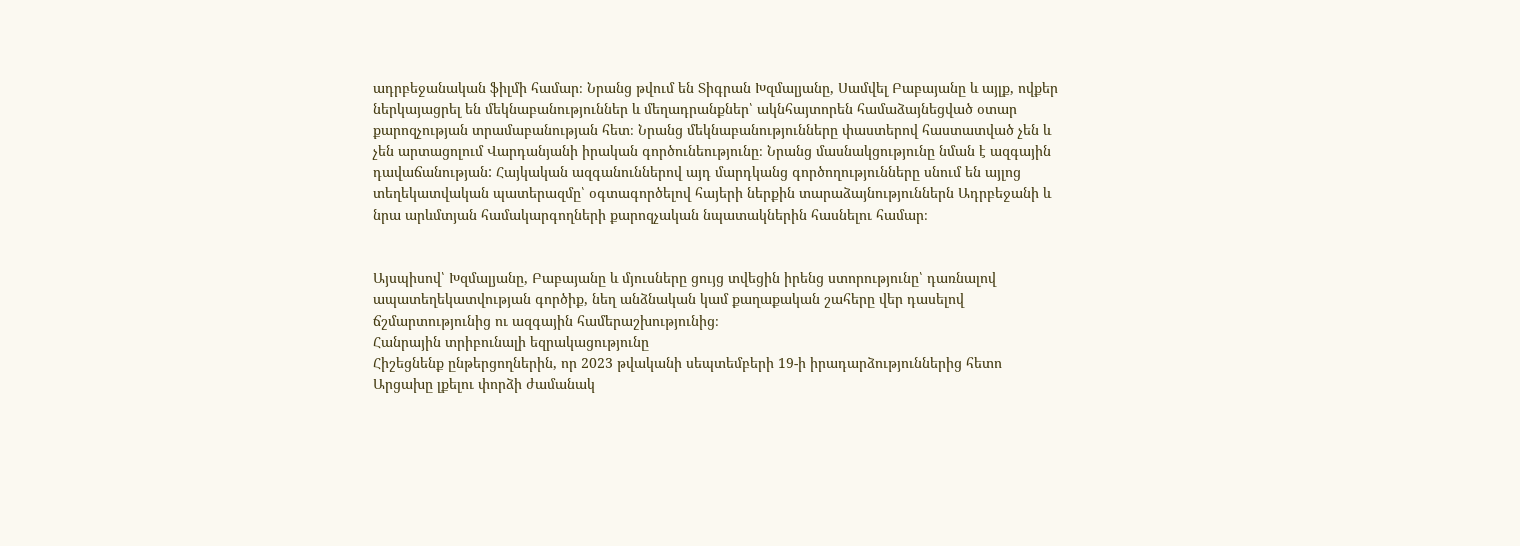ադրբեջանական ֆիլմի համար։ Նրանց թվում են Տիգրան Խզմալյանը, Սամվել Բաբայանը և այլք, ովքեր ներկայացրել են մեկնաբանություններ և մեղադրանքներ՝ ակնհայտորեն համաձայնեցված օտար քարոզչության տրամաբանության հետ։ Նրանց մեկնաբանությունները փաստերով հաստատված չեն և չեն արտացոլում Վարդանյանի իրական գործունեությունը։ Նրանց մասնակցությունը նման է ազգային դավաճանության: Հայկական ազգանուններով այդ մարդկանց գործողությունները սնում են այլոց տեղեկատվական պատերազմը՝ օգտագործելով հայերի ներքին տարաձայնություններն Ադրբեջանի և նրա արևմտյան համակարգողների քարոզչական նպատակներին հասնելու համար։


Այսպիսով՝ Խզմալյանը, Բաբայանը և մյուսները ցույց տվեցին իրենց ստորությունը՝ դառնալով ապատեղեկատվության գործիք, նեղ անձնական կամ քաղաքական շահերը վեր դասելով ճշմարտությունից ու ազգային համերաշխությունից։
Հանրային տրիբունալի եզրակացությունը
Հիշեցնենք ընթերցողներին, որ 2023 թվականի սեպտեմբերի 19-ի իրադարձություններից հետո Արցախը լքելու փորձի ժամանակ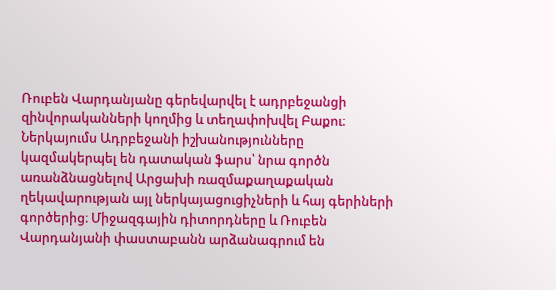Ռուբեն Վարդանյանը գերեվարվել է ադրբեջանցի զինվորականների կողմից և տեղափոխվել Բաքու։ Ներկայումս Ադրբեջանի իշխանությունները կազմակերպել են դատական ֆարս՝ նրա գործն առանձնացնելով Արցախի ռազմաքաղաքական ղեկավարության այլ ներկայացուցիչների և հայ գերիների գործերից։ Միջազգային դիտորդները և Ռուբեն Վարդանյանի փաստաբանն արձանագրում են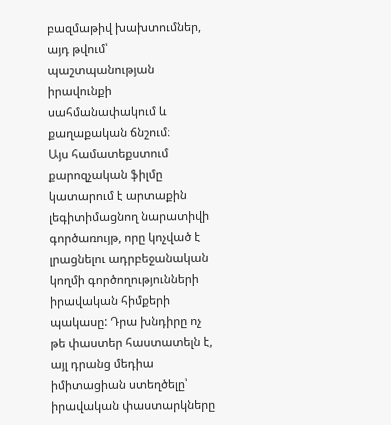բազմաթիվ խախտումներ, այդ թվում՝ պաշտպանության իրավունքի սահմանափակում և քաղաքական ճնշում։
Այս համատեքստում քարոզչական ֆիլմը կատարում է արտաքին լեգիտիմացնող նարատիվի գործառույթ, որը կոչված է լրացնելու ադրբեջանական կողմի գործողությունների իրավական հիմքերի պակասը: Դրա խնդիրը ոչ թե փաստեր հաստատելն է, այլ դրանց մեդիա իմիտացիան ստեղծելը՝ իրավական փաստարկները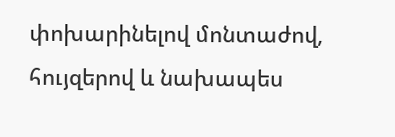փոխարինելով մոնտաժով, հույզերով և նախապես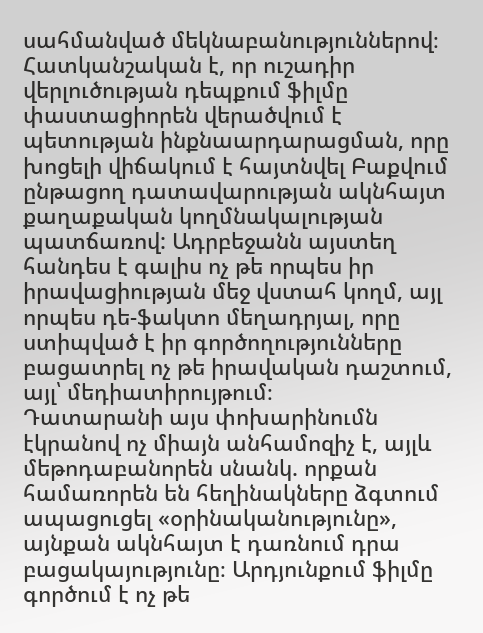սահմանված մեկնաբանություններով։
Հատկանշական է, որ ուշադիր վերլուծության դեպքում ֆիլմը փաստացիորեն վերածվում է պետության ինքնաարդարացման, որը խոցելի վիճակում է հայտնվել Բաքվում ընթացող դատավարության ակնհայտ քաղաքական կողմնակալության պատճառով: Ադրբեջանն այստեղ հանդես է գալիս ոչ թե որպես իր իրավացիության մեջ վստահ կողմ, այլ որպես դե-ֆակտո մեղադրյալ, որը ստիպված է իր գործողությունները բացատրել ոչ թե իրավական դաշտում, այլ՝ մեդիատիրույթում։
Դատարանի այս փոխարինումն էկրանով ոչ միայն անհամոզիչ է, այլև մեթոդաբանորեն սնանկ. որքան համառորեն են հեղինակները ձգտում ապացուցել «օրինականությունը», այնքան ակնհայտ է դառնում դրա բացակայությունը։ Արդյունքում ֆիլմը գործում է ոչ թե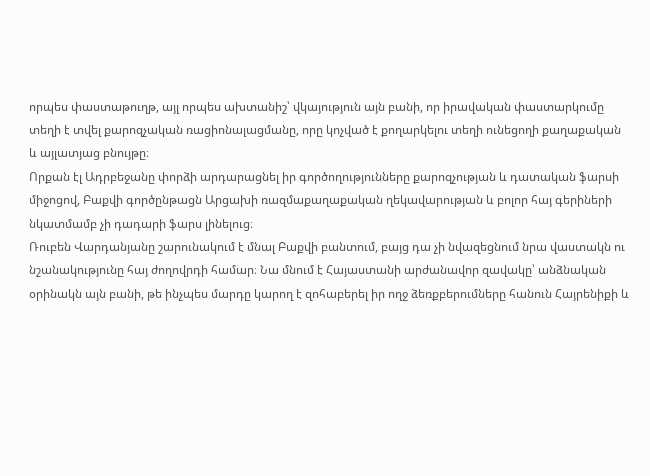որպես փաստաթուղթ, այլ որպես ախտանիշ՝ վկայություն այն բանի, որ իրավական փաստարկումը տեղի է տվել քարոզչական ռացիոնալացմանը, որը կոչված է քողարկելու տեղի ունեցողի քաղաքական և այլատյաց բնույթը։
Որքան էլ Ադրբեջանը փորձի արդարացնել իր գործողությունները քարոզչության և դատական ֆարսի միջոցով, Բաքվի գործընթացն Արցախի ռազմաքաղաքական ղեկավարության և բոլոր հայ գերիների նկատմամբ չի դադարի ֆարս լինելուց։
Ռուբեն Վարդանյանը շարունակում է մնալ Բաքվի բանտում, բայց դա չի նվազեցնում նրա վաստակն ու նշանակությունը հայ ժողովրդի համար։ Նա մնում է Հայաստանի արժանավոր զավակը՝ անձնական օրինակն այն բանի, թե ինչպես մարդը կարող է զոհաբերել իր ողջ ձեռքբերումները հանուն Հայրենիքի և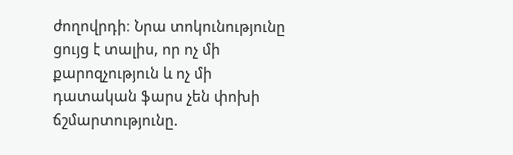ժողովրդի։ Նրա տոկունությունը ցույց է տալիս, որ ոչ մի քարոզչություն և ոչ մի դատական ֆարս չեն փոխի ճշմարտությունը.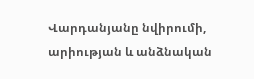Վարդանյանը նվիրումի, արիության և անձնական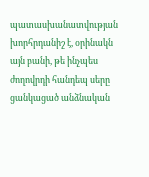պատասխանատվության խորհրդանիշ է, օրինակն այն բանի, թե ինչպես ժողովրդի հանդեպ սերը ցանկացած անձնական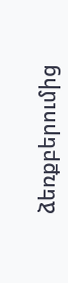ձեռքբերումից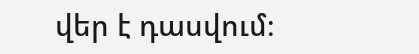վեր է դասվում։